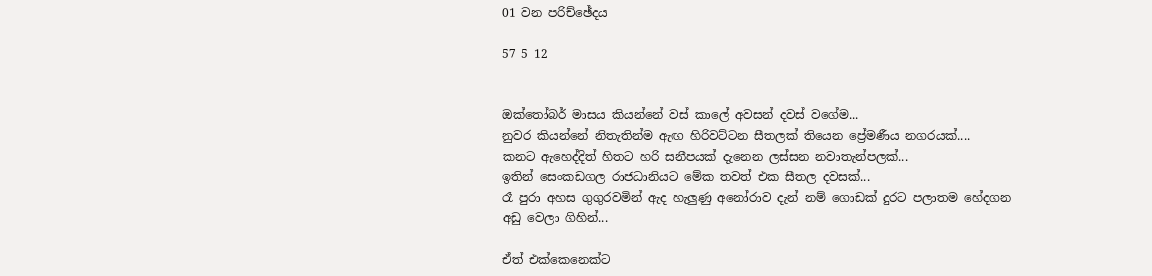01 වන පරිච්ඡේදය

57 5 12


ඔක්තෝබර් මාසය කියන්නේ වස් කාලේ අවසන් දවස් වගේම...
නුවර කියන්නේ නිතැතින්ම ඇඟ හිරිවට්ටන සීතලක් තියෙන ප්‍රේමණීය නගරයක්....
කනට ඇහෙද්දිත් හිතට හරි සනීපයක් දැනෙන ලස්සන නවාතැන්පලක්...
ඉතින් සෙංකඩගල රාජධානියට මේක තවත් එක සීතල දවසක්...
රෑ පුරා අහස ගුගුරවමින් ඇද හැලුණු අනෝරාව දැන් නම් ගොඩක් දුරට පලාතම හේදගන අඩු වෙලා ගිහින්...

ඒත් එක්කෙනෙක්ට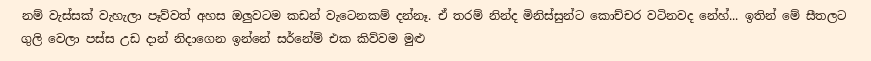නම් වැස්සක් වැහැලා පෑව්වත් අහස ඔලුවටම කඩන් වැටෙනකම් දන්නෑ. ඒ තරම් නින්ද මිනිස්සුන්ට කොච්චර වටිනවද නේහ්... ඉතින් මේ සීතලට ගුලි වෙලා පස්ස උඩ දාන් නිදාගෙන ඉන්නේ සර්නේම් එක කිව්වම මුළු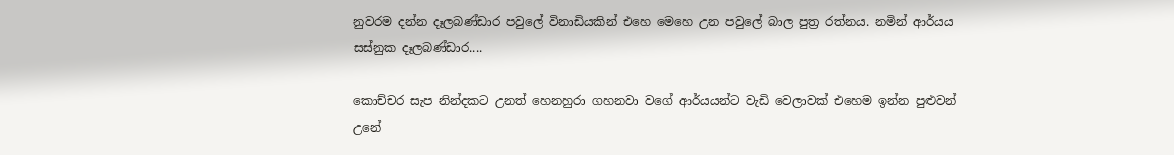නුවරම දන්න දෑලබණ්ඩාර පවුලේ විනාඩියකින් එහෙ මෙහෙ උන පවුලේ බාල පුත්‍ර රත්නය. නමින් ආර්යය සස්නුක දෑලබණ්ඩාර....

කොච්චර සැප නින්දකට උනත් හෙනහුරා ගහනවා වගේ ආර්යයන්ට වැඩි වෙලාවක් එහෙම ඉන්න පුළුවන් උනේ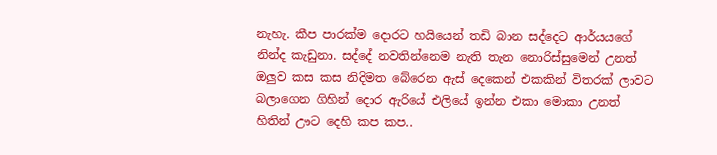නැහැ. කීප පාරක්ම දොරට හයියෙන් තඩි බාන සද්දෙට ආර්යයගේ නින්ද කැඩුනා. සද්දේ නවතින්නෙම නැති තැන නොරිස්සුමෙන් උනත් ඔලුව කස කස නිදිමත බේරෙන ඇස් දෙකෙන් එකකින් විතරක් ලාවට බලාගෙන ගිහින් දොර ඇරියේ එලියේ ඉන්න එකා මොකා උනත් හිතින් ඌට දෙහි කප කප..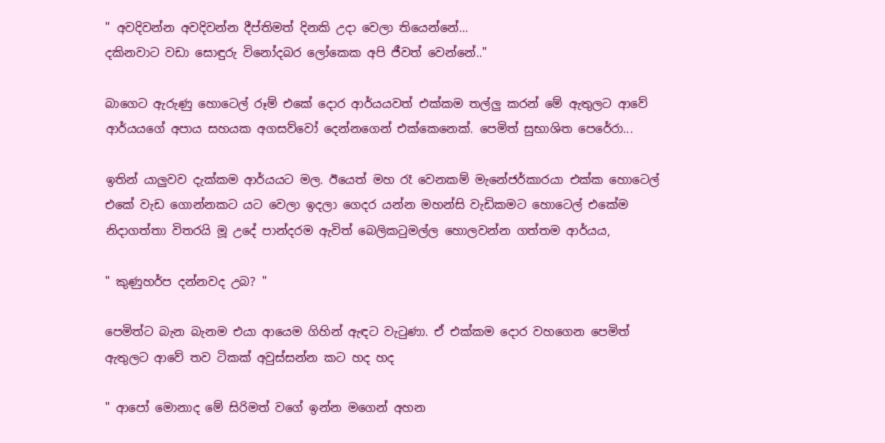" අවදිවන්න අවදිවන්න දීප්තිමත් දිනකි උදා වෙලා තියෙන්නේ...
දකිනවාට වඩා සොඳුරු විනෝදබර ලෝකෙක අපි ජීවත් වෙන්නේ.."

බාගෙට ඇරුණු හොටෙල් රූම් එකේ දොර ආර්යයවත් එක්කම තල්ලු කරන් මේ ඇතුලට ආවේ ආර්යයගේ අපාය සහයක අගසව්වෝ දෙන්නගෙන් එක්කෙනෙක්. පෙමිත් සුභාශිත පෙරේරා...

ඉතින් යාලුවව දැක්කම ආර්යයට මල. ඊයෙත් මහ රෑ වෙනකම් මැනේජර්කාරයා එක්ක හොටෙල් එකේ වැඩ ගොන්නකට යට වෙලා ඉදලා ගෙදර යන්න මහන්සි වැඩිකමට හොටෙල් එකේම නිදාගත්තා විතරයි මූ උදේ පාන්දරම ඇවිත් බෙලිකටුමල්ල හොලවන්න ගත්තම ආර්යය,

" කුණුහර්ප දන්නවද උබ? "

පෙමිත්ට බැන බැනම එයා ආයෙම ගිහින් ඇඳට වැටුණා. ඒ එක්කම දොර වහගෙන පෙමිත් ඇතුලට ආවේ තව ටිකක් අවුස්සන්න කට හද හද

" ආපෝ මොනාද මේ සිරිමත් වගේ ඉන්න මගෙන් අහන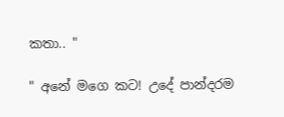කතා.. "

" අනේ මගෙ කට! උදේ පාන්දරම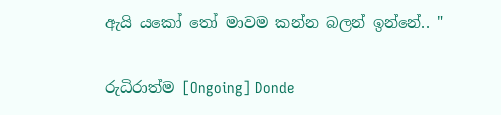ඇයි යකෝ තෝ මාවම කන්න බලන් ඉන්නේ.. "

රුධිරාත්ම [Ongoing] Donde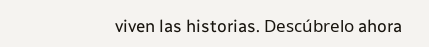viven las historias. Descúbrelo ahora